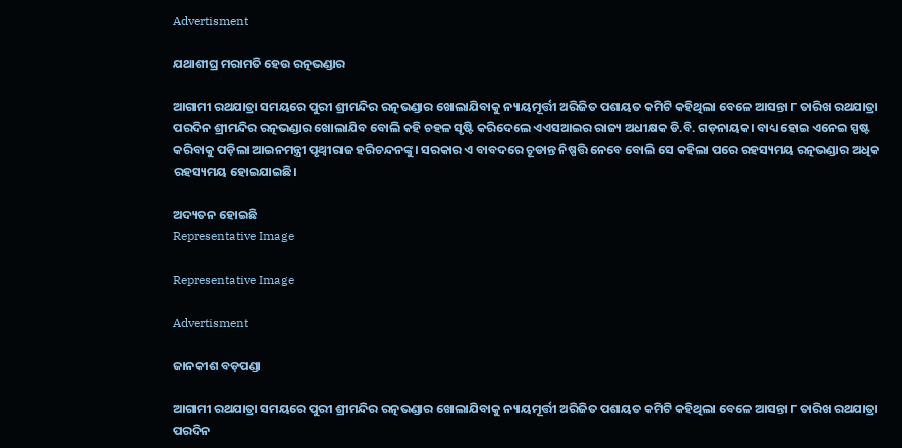Advertisment

ଯଥାଶୀଘ୍ର ମରାମତି ହେଉ ରତ୍ନଭଣ୍ଡାର

ଆଗାମୀ ରଥଯାତ୍ରା ସମୟରେ ପୁରୀ ଶ୍ରୀମନ୍ଦିର ରତ୍ନଭଣ୍ଡାର ଖୋଲାଯିବାକୁ ନ୍ୟାୟମୂର୍ତ୍ତୀ ଅରିଜିତ ପଶାୟତ କମିଟି କହିଥିଲା ବେଳେ ଆସନ୍ତା ୮ ତାରିଖ ରଥଯାତ୍ରା ପରଦିନ ଶ୍ରୀମନ୍ଦିର ରତ୍ନଭଣ୍ଡାର ଖୋଲାଯିବ ବୋଲି କହି ଚହଳ ସୃଷ୍ଟି କରିଦେଲେ ଏଏସଆଇର ରାଜ୍ୟ ଅଧୀକ୍ଷକ ଡି.ବି. ଗଡ଼ନାୟକ। ବାଧ୍ୟ ହୋଇ ଏନେଇ ସ୍ପଷ୍ଟ କରିବାକୁ ପଡ଼ିଲା ଆଇନମନ୍ତ୍ରୀ ପୃଥ୍ବୀରାଜ ହରିଚନ୍ଦନଙ୍କୁ। ସରକାର ଏ ବାବଦରେ ଚୂଡାନ୍ତ ନିଷ୍ପତ୍ତି ନେବେ ବୋଲି ସେ କହିଲା ପରେ ରହସ୍ୟମୟ ରତ୍ନଭଣ୍ଡାର ଅଧିକ ରହସ୍ୟମୟ ହୋଇଯାଇଛି।

ଅଦ୍ୟତନ ହୋଇଛି
Representative Image

Representative Image

Advertisment

ଜାନକୀଶ ବଡ଼ପଣ୍ଡା

ଆଗାମୀ ରଥଯାତ୍ରା ସମୟରେ ପୁରୀ ଶ୍ରୀମନ୍ଦିର ରତ୍ନଭଣ୍ଡାର ଖୋଲାଯିବାକୁ ନ୍ୟାୟମୂର୍ତ୍ତୀ ଅରିଜିତ ପଶାୟତ କମିଟି କହିଥିଲା ବେଳେ ଆସନ୍ତା ୮ ତାରିଖ ରଥଯାତ୍ରା ପରଦିନ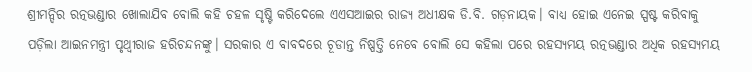ଶ୍ରୀମନ୍ଦିର ରତ୍ନଭଣ୍ଡାର ଖୋଲାଯିବ ବୋଲି କହି ଚହଳ ସୃଷ୍ଟି କରିଦେଲେ ଏଏସଆଇର ରାଜ୍ୟ ଅଧୀକ୍ଷକ ଡି.ବି. ଗଡ଼ନାୟକ। ବାଧ୍ୟ ହୋଇ ଏନେଇ ସ୍ପଷ୍ଟ କରିବାକୁ ପଡ଼ିଲା ଆଇନମନ୍ତ୍ରୀ ପୃଥ୍ବୀରାଜ ହରିଚନ୍ଦନଙ୍କୁ। ସରକାର ଏ ବାବଦରେ ଚୂଡାନ୍ତ ନିଷ୍ପତ୍ତି ନେବେ ବୋଲି ସେ କହିଲା ପରେ ରହସ୍ୟମୟ ରତ୍ନଭଣ୍ଡାର ଅଧିକ ରହସ୍ୟମୟ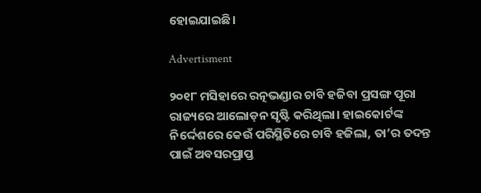ହୋଇଯାଇଛି।

Advertisment

୨୦୧୮ ମସିହାରେ ରତ୍ନଭଣ୍ଡାର ଚାବି ହଜିବା ପ୍ରସଙ୍ଗ ପୂରା ରାଜ୍ୟରେ ଆଲୋଡ଼ନ ସୃଷ୍ଟି କରିଥିଲା। ହାଇକୋର୍ଟଙ୍କ ନିର୍ଦ୍ଦେଶରେ କେଉଁ ପରିସ୍ଥିତିରେ ଚାବି ହଜିଲା, ତା’ର ତଦନ୍ତ ପାଇଁ ଅବସରପ୍ରାପ୍ତ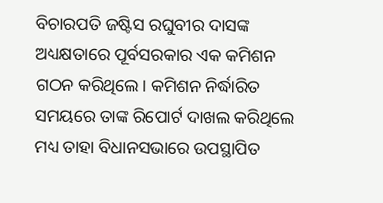ବିଚାରପତି ଜଷ୍ଟିସ ରଘୁବୀର ଦାସଙ୍କ ଅଧ୍ୟକ୍ଷତାରେ ପୂର୍ବସରକାର ଏକ କମିଶନ ଗଠନ କରିଥିଲେ। କମିଶନ ନିର୍ଦ୍ଧାରିତ ସମୟରେ ତାଙ୍କ ରିପୋର୍ଟ ଦାଖଲ କରିଥିଲେ ମଧ୍ୟ ତାହା ବିଧାନସଭାରେ ଉପସ୍ଥାପିତ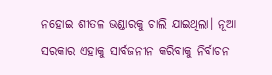ନହୋଇ ଶୀତଳ ଭଣ୍ଡାରକୁ ଚାଲି ଯାଇଥିଲା। ନୂଆ ସରକାର ଏହାକୁ ସାର୍ବଜନୀନ କରିବାକୁ ନିର୍ବାଚନ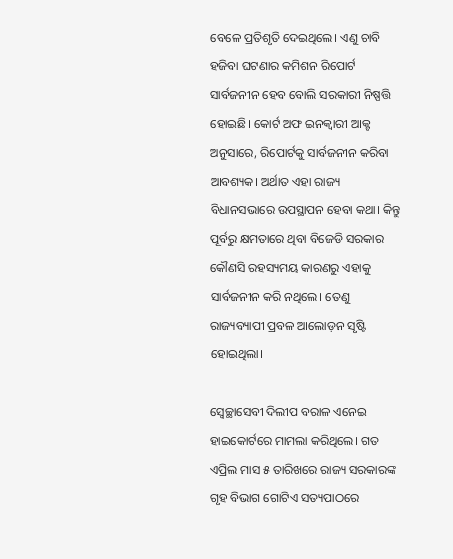ବେଳେ ପ୍ରତିଶୃତି ଦେଇଥିଲେ। ଏଣୁ ଚାବି ହଜିବା ଘଟଣାର କମିଶନ ରିପୋର୍ଟ ସାର୍ବଜନୀନ ହେବ ବୋଲି ସରକାରୀ ନିଷ୍ପତ୍ତି ହୋଇଛି। କୋର୍ଟ ଅଫ ଇନକ୍ୱାରୀ ଆକ୍ଟ ଅନୁସାରେ, ରିପୋର୍ଟକୁ ସାର୍ବଜନୀନ କରିବା ଆବଶ୍ୟକ। ଅର୍ଥାତ ଏହା ରାଜ୍ୟ ବିଧାନସଭାରେ ଉପସ୍ଥାପନ ହେବା କଥା। କିନ୍ତୁ ପୂର୍ବରୁ କ୍ଷମତାରେ ଥିବା ବିଜେଡି ସରକାର କୌଣସି ରହସ୍ୟମୟ କାରଣରୁ ଏହାକୁ ସାର୍ବଜନୀନ କରି ନଥିଲେ। ତେଣୁ ରାଜ୍ୟବ୍ୟାପୀ ପ୍ରବଳ ଆଲୋଡ଼ନ ସୃଷ୍ଟି ହୋଇଥିଲା।

ସ୍ୱେଚ୍ଛାସେବୀ ଦିଲୀପ ବରାଳ ଏନେଇ ହାଇକୋର୍ଟରେ ମାମଲା କରିଥିଲେ। ଗତ ଏପ୍ରିଲ ମାସ ୫ ତାରିଖରେ ରାଜ୍ୟ ସରକାରଙ୍କ ଗୃହ ବିଭାଗ ଗୋଟିଏ ସତ୍ୟପାଠରେ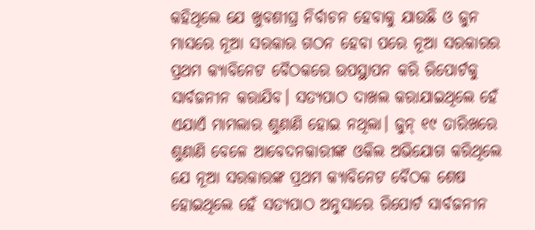କହିଥିଲେ ଯେ ଖୁବଶୀଘ୍ର ନିର୍ବାଚନ ହେବାକୁ ଯାଉଛି ଓ ଜୁନ ମାସରେ ନୂଆ ସରକାର ଗଠନ ହେବା ପରେ ନୂଆ ସରକାରର ପ୍ରଥମ କ୍ୟାବିନେଟ ବୈଠକରେ ଉପସ୍ଥାପନ କରି ରିପୋର୍ଟକୁ ସାର୍ବଜନୀନ କରାଯିବ। ସତ୍ୟପାଠ ଦାଖଲ କରାଯାଇଥିଲେ ହେଁ ଏଯାଏଁ ମାମଲାର ଶୁଣାଣି ହୋଇ ନଥିଲା। ଜୁନ୍ ୧୯ ତାରିଖରେ ଶୁଣାଣି ବେଳେ ଆବେଦନକାରୀଙ୍କ ଓକିଲ ଅଭିଯୋଗ କରିଥିଲେ ଯେ ନୂଆ ସରକାରଙ୍କ ପ୍ରଥମ କ୍ୟାବିନେଟ ବୈଠକ ଶେଷ ହୋଇଥିଲେ ହେଁ ସତ୍ୟପାଠ ଅନୁସାରେ ରିପୋର୍ଟ ସାର୍ବଜନୀନ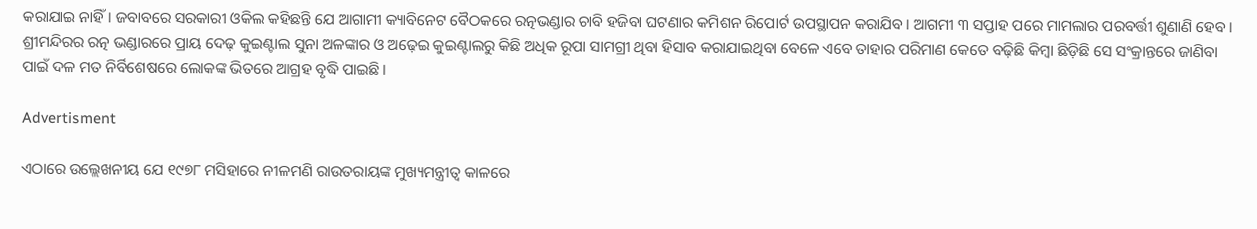କରାଯାଇ ନାହିଁ। ଜବାବରେ ସରକାରୀ ଓକିଲ କହିଛନ୍ତି ଯେ ଆଗାମୀ କ୍ୟାବିନେଟ ବୈଠକରେ ରତ୍ନଭଣ୍ଡାର ଚାବି ହଜିବା ଘଟଣାର କମିଶନ ରିପୋର୍ଟ ଉପସ୍ଥାପନ କରାଯିବ। ଆଗମୀ ୩ ସପ୍ତାହ ପରେ ମାମଲାର ପରବର୍ତ୍ତୀ ଶୁଣାଣି ହେବ। ଶ୍ରୀମନ୍ଦିରର ରତ୍ନ ଭଣ୍ଡାରରେ ପ୍ରାୟ ଦେଢ଼ କୁଇଣ୍ଟାଲ ସୁନା ଅଳଙ୍କାର ଓ ଅଢ଼େଇ କୁଇଣ୍ଟାଲରୁ କିଛି ଅଧିକ ରୂପା ସାମଗ୍ରୀ ଥିବା ହିସାବ କରାଯାଇଥିବା ବେଳେ ଏବେ ତାହାର ପରିମାଣ କେତେ ବଢ଼ିଛି କିମ୍ବା ଛିଡ଼ିଛି ସେ ସଂକ୍ରାନ୍ତରେ ଜାଣିବା ପାଇଁ ଦଳ ମତ ନିର୍ବିଶେଷରେ ଲୋକଙ୍କ ଭିତରେ ଆଗ୍ରହ ବୃଦ୍ଧି ପାଇଛି।

Advertisment

ଏଠାରେ ଉଲ୍ଲେଖନୀୟ ଯେ ୧୯୭୮ ମସିହାରେ ନୀଳମଣି ରାଉତରାୟଙ୍କ ମୁଖ୍ୟମନ୍ତ୍ରୀତ୍ୱ କାଳରେ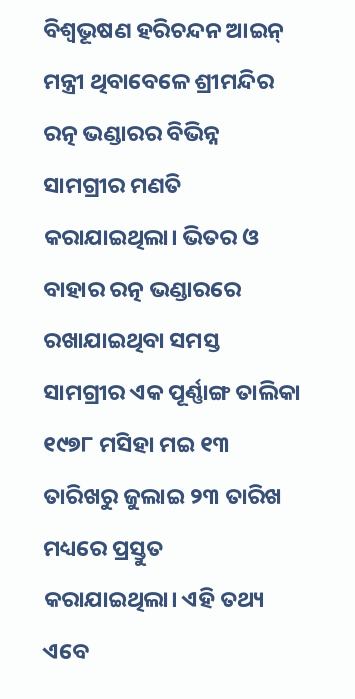ବିଶ୍ୱଭୂଷଣ ହରିଚନ୍ଦନ ଆଇନ୍‍ ମନ୍ତ୍ରୀ ଥିବାବେଳେ ଶ୍ରୀମନ୍ଦିର ରତ୍ନ ଭଣ୍ଡାରର ବିଭିନ୍ନ ସାମଗ୍ରୀର ମଣତି କରାଯାଇଥିଲା। ଭିତର ଓ ବାହାର ରତ୍ନ ଭଣ୍ଡାରରେ ରଖାଯାଇଥିବା ସମସ୍ତ ସାମଗ୍ରୀର ଏକ ପୂର୍ଣ୍ଣାଙ୍ଗ ତାଲିକା ୧୯୭୮ ମସିହା ମଇ ୧୩ ତାରିଖରୁ ଜୁଲାଇ ୨୩ ତାରିଖ ମଧ୍ୟରେ ପ୍ରସ୍ତୁତ କରାଯାଇଥିଲା। ଏହି ତଥ୍ୟ ଏବେ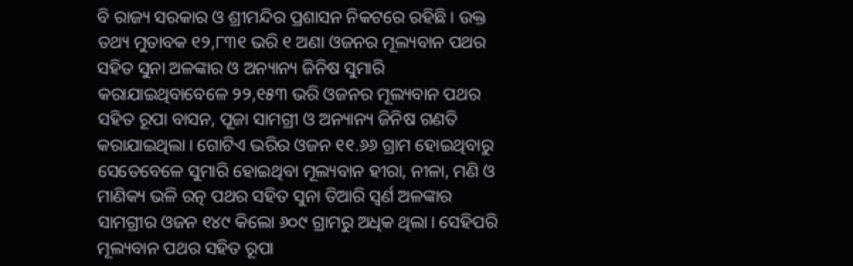ବି ରାଜ୍ୟ ସରକାର ଓ ଶ୍ରୀମନ୍ଦିର ପ୍ରଶାସନ ନିକଟରେ ରହିଛି। ଉକ୍ତ ତଥ୍ୟ ମୁତାବକ ୧୨,୮୩୧ ଭରି ୧ ଅଣା ଓଜନର ମୂଲ୍ୟବାନ ପଥର ସହିତ ସୁନା ଅଳଙ୍କାର ଓ ଅନ୍ୟାନ୍ୟ ଜିନିଷ ସୁମାରି କରାଯାଇଥିବାବେଳେ ୨୨,୧୫୩ ଭରି ଓଜନର ମୂଲ୍ୟବାନ ପଥର ସହିତ ରୂପା ବାସନ, ପୂଜା ସାମଗ୍ରୀ ଓ ଅନ୍ୟାନ୍ୟ ଜିନିଷ ଗଣତି କରାଯାଇଥିଲା। ଗୋଟିଏ ଭରିର ଓଜନ ୧୧.୬୬ ଗ୍ରାମ ହୋଇଥିବାରୁ ସେତେବେଳେ ସୁମାରି ହୋଇଥିବା ମୂଲ୍ୟବାନ ହୀରା, ନୀଳା, ମଣି ଓ ମାଣିକ୍ୟ ଭଳି ରତ୍ନ ପଥର ସହିତ ସୁନା ତିଆରି ସ୍ୱର୍ଣ ଅଳଙ୍କାର ସାମଗ୍ରୀର ଓଜନ ୧୪୯ କିଲୋ ୬୦୯ ଗ୍ରାମରୁ ଅଧିକ ଥିଲା। ସେହିପରି ମୂଲ୍ୟବାନ ପଥର ସହିତ ରୂପା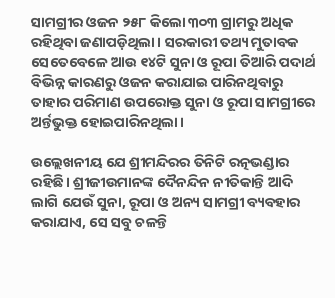ସାମଗ୍ରୀର ଓଜନ ୨୫୮ କିଲୋ ୩୦୩ ଗ୍ରାମରୁ ଅଧିକ ରହିଥିବା ଜଣାପଡ଼ିଥିଲା। ସରକାରୀ ତଥ୍ୟ ମୁତାବକ ସେତେବେଳେ ଆଉ ୧୪ଟି ସୁନା ଓ ରୂପା ତିଆରି ପଦାର୍ଥ ବିଭିନ୍ନ କାରଣରୁ ଓଜନ କରାଯାଇ ପାରିନଥିବାରୁ ତାହାର ପରିମାଣ ଉପରୋକ୍ତ ସୁନା ଓ ରୂପା ସାମଗ୍ରୀରେ ଅର୍ନ୍ତଭୁକ୍ତ ହୋଇପାରିନଥିଲା।

ଉଲ୍ଲେଖନୀୟ ଯେ ଶ୍ରୀମନ୍ଦିରର ତିନିଟି ରତ୍ନଭଣ୍ଡାର ରହିଛି। ଶ୍ରୀଜୀଉମାନଙ୍କ ଦୈନନ୍ଦିନ ନୀତିକାନ୍ତି ଆଦି ଲାଗି ଯେଉଁ ସୁନା, ରୂପା ଓ ଅନ୍ୟ ସାମଗ୍ରୀ ବ୍ୟବହାର କରାଯାଏ, ସେ ସବୁ ଚଳନ୍ତି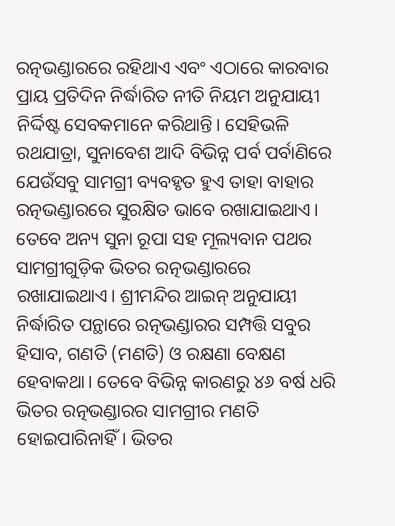ରତ୍ନଭଣ୍ଡାରରେ ରହିଥାଏ ଏବଂ ଏଠାରେ କାରବାର ପ୍ରାୟ ପ୍ରତିଦିନ ନିର୍ଦ୍ଧାରିତ ନୀତି ନିୟମ ଅନୁଯାୟୀ ନିର୍ଦ୍ଦିଷ୍ଟ ସେବକମାନେ କରିଥାନ୍ତି। ସେହିଭଳି ରଥଯାତ୍ରା, ସୁନାବେଶ ଆଦି ବିଭିନ୍ନ ପର୍ବ ପର୍ବାଣିରେ ଯେଉଁସବୁ ସାମଗ୍ରୀ ବ୍ୟବହୃତ ହୁଏ ତାହା ବାହାର ରତ୍ନଭଣ୍ଡାରରେ ସୁରକ୍ଷିତ ଭାବେ ରଖାଯାଇଥାଏ। ତେବେ ଅନ୍ୟ ସୁନା ରୂପା ସହ ମୂଲ୍ୟବାନ ପଥର ସାମଗ୍ରୀଗୁଡ଼ିକ ଭିତର ରତ୍ନଭଣ୍ଡାରରେ ରଖାଯାଇଥାଏ। ଶ୍ରୀମନ୍ଦିର ଆଇନ୍‍ ଅନୁଯାୟୀ ନିର୍ଦ୍ଧାରିତ ପନ୍ଥାରେ ରତ୍ନଭଣ୍ଡାରର ସମ୍ପତ୍ତି ସବୁର ହିସାବ, ଗଣତି (ମଣତି) ଓ ରକ୍ଷଣା ବେକ୍ଷଣ ହେବାକଥା। ତେବେ ବିଭିନ୍ନ କାରଣରୁ ୪୬ ବର୍ଷ ଧରି ଭିତର ରତ୍ନଭଣ୍ଡାରର ସାମଗ୍ରୀର ମଣତି ହୋଇପାରିନାହିଁ। ଭିତର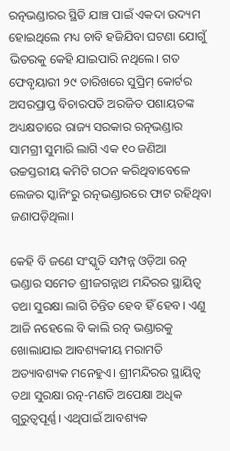ରତ୍ନଭଣ୍ଡାରର ସ୍ଥିତି ଯାଞ୍ଚ ପାଇଁ ଏକଦା ଉଦ୍ୟମ ହୋଇଥିଲେ ମଧ୍ୟ ଚାବି ହଜିଯିବା ଘଟଣା ଯୋଗୁଁ ଭିତରକୁ କେହି ଯାଇପାରି ନଥିଲେ। ଗତ ଫେବୃୟାରୀ ୨୯ ତାରିଖରେ ସୁପ୍ରିମ୍ କୋର୍ଟର ଅସରପ୍ରାପ୍ତ ବିଚାରପତି ଅରଜିତ ପଶାୟତଙ୍କ ଅଧ୍ୟକ୍ଷତାରେ ରାଜ୍ୟ ସରକାର ରତ୍ନଭଣ୍ଡାର ସାମଗ୍ରୀ ସୁମାରି ଲାଗି ଏକ ୧୦ ଜଣିଆ ଉଚ୍ଚସ୍ତରୀୟ କମିଟି ଗଠନ କରିଥିବାବେଳେ ଲେଜର ସ୍କାନିଂରୁ ରତ୍ନଭଣ୍ଡାରରେ ଫାଟ ରହିଥିବା ଜଣାପଡ଼ିଥିଲା।

କେହି ବି ଜଣେ ସଂସ୍କୃତି ସମ୍ପନ୍ନ ଓଡ଼ିଆ ରତ୍ନ ଭଣ୍ଡାର ସମେତ ଶ୍ରୀଜଗନ୍ନାଥ ମନ୍ଦିରର ସ୍ଥାୟିତ୍ୱ ତଥା ସୁରକ୍ଷା ଲାଗି ଚିନ୍ତିତ ହେବ ହିଁ ହେବ। ଏଣୁ ଆଜି ନହେଲେ ବି କାଲି ରତ୍ନ ଭଣ୍ଡାରକୁ ଖୋଲାଯାଇ ଆବଶ୍ୟକୀୟ ମରାମତି ଅତ୍ୟାବଶ୍ୟକ ମନେହୁଏ। ଶ୍ରୀମନ୍ଦିରର ସ୍ଥାୟିତ୍ୱ ତଥା ସୁରକ୍ଷା ରତ୍ନ-ମଣତି ଅପେକ୍ଷା ଅଧିକ ଗୁରୁତ୍ୱପୂର୍ଣ୍ଣ। ଏଥିପାଇଁ ଆବଶ୍ୟକ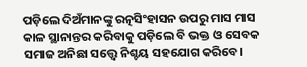ପଡ଼ିଲେ ଦିଅଁମାନଙ୍କୁ ରତ୍ନସିଂହାସନ ଉପରୁ ମାସ ମାସ କାଳ ସ୍ଥାନାନ୍ତର କରିବାକୁ ପଡ଼ିଲେ ବି ଭକ୍ତ ଓ ସେବକ ସମାଜ ଅନିଛା ସତ୍ତ୍ୱେ ନିଶ୍ଚୟ ସହଯୋଗ କରିବେ।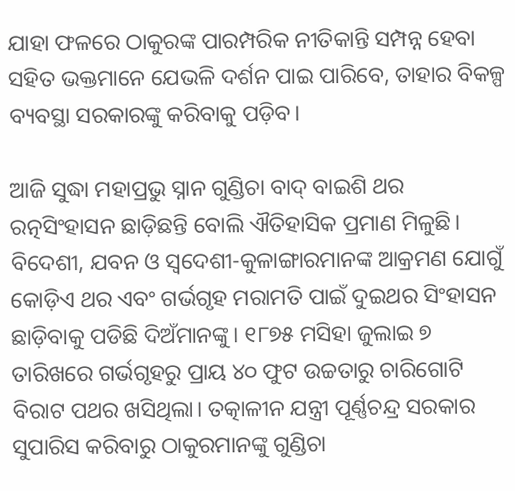ଯାହା ଫଳରେ ଠାକୁରଙ୍କ ପାରମ୍ପରିକ ନୀତିକାନ୍ତି ସମ୍ପନ୍ନ ହେବା ସହିତ ଭକ୍ତମାନେ ଯେଭଳି ଦର୍ଶନ ପାଇ ପାରିବେ, ତାହାର ବିକଳ୍ପ ବ୍ୟବସ୍ଥା ସରକାରଙ୍କୁ କରିବାକୁ ପଡ଼ିବ।

ଆଜି ସୁଦ୍ଧା ମହାପ୍ରଭୁ ସ୍ନାନ ଗୁଣ୍ଡିଚା ବାଦ୍ ବାଇଶି ଥର ରତ୍ନସିଂହାସନ ଛାଡ଼ିଛନ୍ତି ବୋଲି ଐତିହାସିକ ପ୍ରମାଣ ମିଳୁଛି। ବିଦେଶୀ, ଯବନ ଓ ସ୍ୱଦେଶୀ-କୁଳାଙ୍ଗାରମାନଙ୍କ ଆକ୍ରମଣ ଯୋଗୁଁ କୋଡ଼ିଏ ଥର ଏବଂ ଗର୍ଭଗୃହ ମରାମତି ପାଇଁ ଦୁଇଥର ସିଂହାସନ ଛାଡ଼ିବାକୁ ପଡିଛି ଦିଅଁମାନଙ୍କୁ। ୧୮୭୫ ମସିହା ଜୁଲାଇ ୭ ତାରିଖରେ ଗର୍ଭଗୃହରୁ ପ୍ରାୟ ୪୦ ଫୁଟ ଉଚ୍ଚତାରୁ ଚାରିଗୋଟି ବିରାଟ ପଥର ଖସିଥିଲା। ତତ୍କାଳୀନ ଯନ୍ତ୍ରୀ ପୂର୍ଣ୍ଣଚନ୍ଦ୍ର ସରକାର ସୁପାରିସ କରିବାରୁ ଠାକୁରମାନଙ୍କୁ ଗୁଣ୍ଡିଚା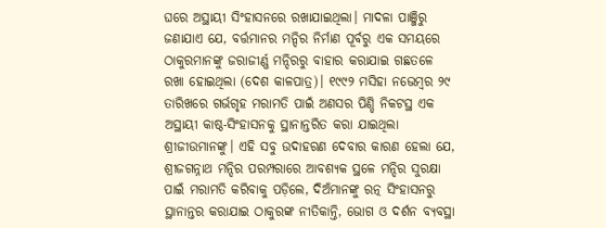ଘରେ ଅସ୍ଥାୟୀ ସିଂହାସନରେ ରଖାଯାଇଥିଲା। ମାଦଳା ପାଞ୍ଜିରୁ ଜଣାଯାଏ ଯେ, ବର୍ତ୍ତମାନର ମନ୍ଦିର ନିର୍ମାଣ ପୂର୍ବରୁ ଏକ ସମୟରେ ଠାକୁରମାନଙ୍କୁ ଜରାଜୀର୍ଣ୍ଣ ମନ୍ଦିରରୁ ବାହାର କରାଯାଇ ଗଛତଳେ ରଖା ହୋଇଥିଲା (ଦେଶ କାଳପାତ୍ର)। ୧୯୯୨ ମସିହା ନଭେମ୍ବର ୨୯ ତାରିଖରେ ଗର୍ଭଗୃହ ମରାମତି ପାଇଁ ଅଣସର ପିଣ୍ଡି ନିକଟସ୍ଥ ଏକ ଅସ୍ଥାୟୀ କାଷ୍ଠ-ସିଂହାସନକୁ ସ୍ଥାନାନ୍ତରିତ କରା ଯାଇଥିଲା ଶ୍ରୀଜୀଉମାନଙ୍କୁ। ଏହି ସବୁ ଉଦାହରଣ ଦେବାର କାରଣ ହେଲା ଯେ, ଶ୍ରୀଜଗନ୍ନାଥ ମନ୍ଦିର ପରମ୍ପରାରେ ଆବଶ୍ୟକ ସ୍ଥଳେ ମନ୍ଦିର ସୁରକ୍ଷା ପାଇଁ ମରାମତି କରିବାକୁ ପଡ଼ିଲେ, ଦିଅଁମାନଙ୍କୁ ରତ୍ନ ସିଂହାସନରୁ ସ୍ଥାନାନ୍ତର କରାଯାଇ ଠାକୁରଙ୍କ ନୀତିକାନ୍ତି, ଭୋଗ ଓ ଦର୍ଶନ ବ୍ୟବସ୍ଥା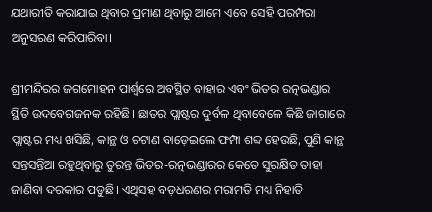ଯଥାରୀତି କରାଯାଇ ଥିବାର ପ୍ରମାଣ ଥିବାରୁ ଆମେ ଏବେ ସେହି ପରମ୍ପରା ଅନୁସରଣ କରିପାରିବା।

ଶ୍ରୀମନ୍ଦିରର ଜଗମୋହନ ପାର୍ଶ୍ୱରେ ଅବସ୍ଥିତ ବାହାର ଏବଂ ଭିତର ରତ୍ନଭଣ୍ଡାର ସ୍ଥିତି ଉଦବେଗଜନକ ରହିଛି। ଛାତର ପ୍ଲାଷ୍ଟର ଦୁର୍ବଳ ଥିବାବେଳେ କିଛି ଜାଗାରେ ପ୍ଲାଷ୍ଟର ମଧ୍ୟ ଖସିଛି, କାନ୍ଥ ଓ ଚଟାଣ ବାଡ଼େଇଲେ ଫମ୍ପା ଶବ୍ଦ ହେଉଛି, ପୁଣି କାନ୍ଥ ସନ୍ତସନ୍ତିଆ ରହୁଥିବାରୁ ତୁରନ୍ତ ଭିତର-ରତ୍ନଭଣ୍ଡାରର କେତେ ସୁରକ୍ଷିତ ତାହା ଜାଣିବା ଦରକାର ପଡୁଛି। ଏଥିସହ ବଡ଼ଧରଣର ମରାମତି ମଧ୍ୟ ନିହାତି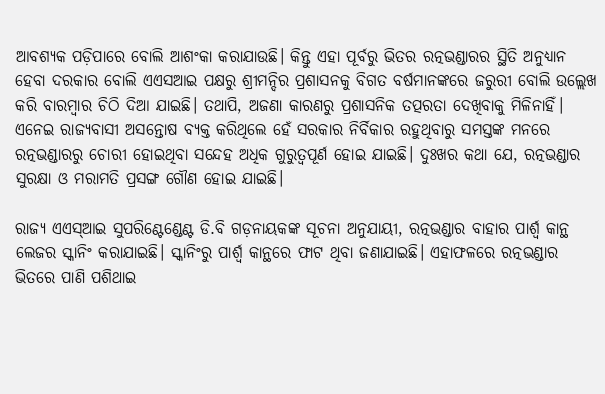ଆବଶ୍ୟକ ପଡ଼ିପାରେ ବୋଲି ଆଶଂକା କରାଯାଉଛି। କିନ୍ତୁ ଏହା ପୂର୍ବରୁ ଭିତର ରତ୍ନଭଣ୍ଡାରର ସ୍ଥିତି ଅନୁଧ୍ୟାନ ହେବା ଦରକାର ବୋଲି ଏଏସଆଇ ପକ୍ଷରୁ ଶ୍ରୀମନ୍ଦିର ପ୍ରଶାସନକୁ ବିଗତ ବର୍ଷମାନଙ୍କରେ ଜରୁରୀ ବୋଲି ଉଲ୍ଲେଖ କରି ବାରମ୍ବାର ଚିଠି ଦିଆ ଯାଇଛି। ତଥାପି, ଅଜଣା କାରଣରୁ ପ୍ରଶାସନିକ ତତ୍ପରତା ଦେଖିବାକୁ ମିଳିନାହିଁ। ଏନେଇ ରାଜ୍ୟବାସୀ ଅସନ୍ତୋଷ ବ୍ୟକ୍ତ କରିଥିଲେ ହେଁ ସରକାର ନିର୍ବିକାର ରହୁଥିବାରୁ ସମସ୍ତଙ୍କ ମନରେ ରତ୍ନଭଣ୍ଡାରରୁ ଚୋରୀ ହୋଇଥିବା ସନ୍ଦେହ ଅଧିକ ଗୁରୁତ୍ୱପୂର୍ଣ ହୋଇ ଯାଇଛି। ଦୁଃଖର କଥା ଯେ, ରତ୍ନଭଣ୍ଡାର ସୁରକ୍ଷା ଓ ମରାମତି ପ୍ରସଙ୍ଗ ଗୌଣ ହୋଇ ଯାଇଛି।

ରାଜ୍ୟ ଏଏସ୍‌ଆଇ ସୁପରିଣ୍ଟେଣ୍ଡେଣ୍ଟ ଡି.ବି ଗଡ଼ନାୟକଙ୍କ ସୂଚନା ଅନୁଯାୟୀ, ରତ୍ନଭଣ୍ଡାର ବାହାର ପାର୍ଶ୍ୱ କାନ୍ଥ ଲେଜର ସ୍କାନିଂ କରାଯାଇଛି। ସ୍କାନିଂରୁ ପାର୍ଶ୍ୱ କାନ୍ଥରେ ଫାଟ ଥିବା ଜଣାଯାଇଛି। ଏହାଫଳରେ ରତ୍ନଭଣ୍ଡାର ଭିତରେ ପାଣି ପଶିଥାଇ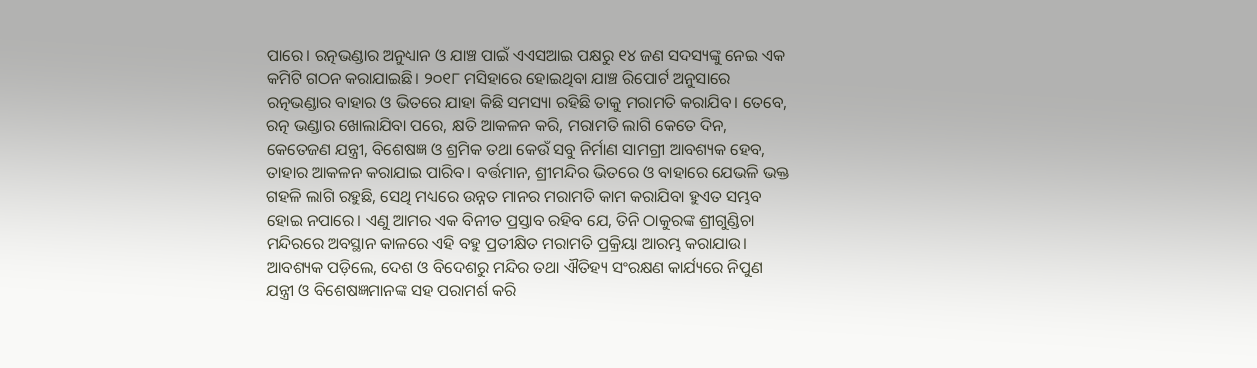ପାରେ। ରତ୍ନଭଣ୍ଡାର ଅନୁଧ୍ୟାନ ଓ ଯାଞ୍ଚ ପାଇଁ ଏଏସଆଇ ପକ୍ଷରୁ ୧୪ ଜଣ ସଦସ୍ୟଙ୍କୁ ନେଇ ଏକ କମିଟି ଗଠନ କରାଯାଇଛି। ୨୦୧୮ ମସିହାରେ ହୋଇଥିବା ଯାଞ୍ଚ ରିପୋର୍ଟ ଅନୁସାରେ ରତ୍ନଭଣ୍ଡାର ବାହାର ଓ ଭିତରେ ଯାହା କିଛି ସମସ୍ୟା ରହିଛି ତାକୁ ମରାମତି କରାଯିବ। ତେବେ, ରତ୍ନ ଭଣ୍ଡାର ଖୋଲାଯିବା ପରେ, କ୍ଷତି ଆକଳନ କରି, ମରାମତି ଲାଗି କେତେ ଦିନ, କେତେଜଣ ଯନ୍ତ୍ରୀ, ବିଶେଷଜ୍ଞ ଓ ଶ୍ରମିକ ତଥା କେଉଁ ସବୁ ନିର୍ମାଣ ସାମଗ୍ରୀ ଆବଶ୍ୟକ ହେବ, ତାହାର ଆକଳନ କରାଯାଇ ପାରିବ। ବର୍ତ୍ତମାନ, ଶ୍ରୀମନ୍ଦିର ଭିତରେ ଓ ବାହାରେ ଯେଭଳି ଭକ୍ତ ଗହଳି ଲାଗି ରହୁଛି, ସେଥି ମଧ୍ୟରେ ଉନ୍ନତ ମାନର ମରାମତି କାମ କରାଯିବା ହୁଏତ ସମ୍ଭବ ହୋଇ ନପାରେ। ଏଣୁ ଆମର ଏକ ବିନୀତ ପ୍ରସ୍ତାବ ରହିବ ଯେ, ତିନି ଠାକୁରଙ୍କ ଶ୍ରୀଗୁଣ୍ଡିଚା ମନ୍ଦିରରେ ଅବସ୍ଥାନ କାଳରେ ଏହି ବହୁ ପ୍ରତୀକ୍ଷିତ ମରାମତି ପ୍ରକ୍ରିୟା ଆରମ୍ଭ କରାଯାଉ। ଆବଶ୍ୟକ ପଡ଼ିଲେ, ଦେଶ ଓ ବିଦେଶରୁ ମନ୍ଦିର ତଥା ଐତିହ୍ୟ ସଂରକ୍ଷଣ କାର୍ଯ୍ୟରେ ନିପୁଣ ଯନ୍ତ୍ରୀ ଓ ବିଶେଷଜ୍ଞମାନଙ୍କ ସହ ପରାମର୍ଶ କରି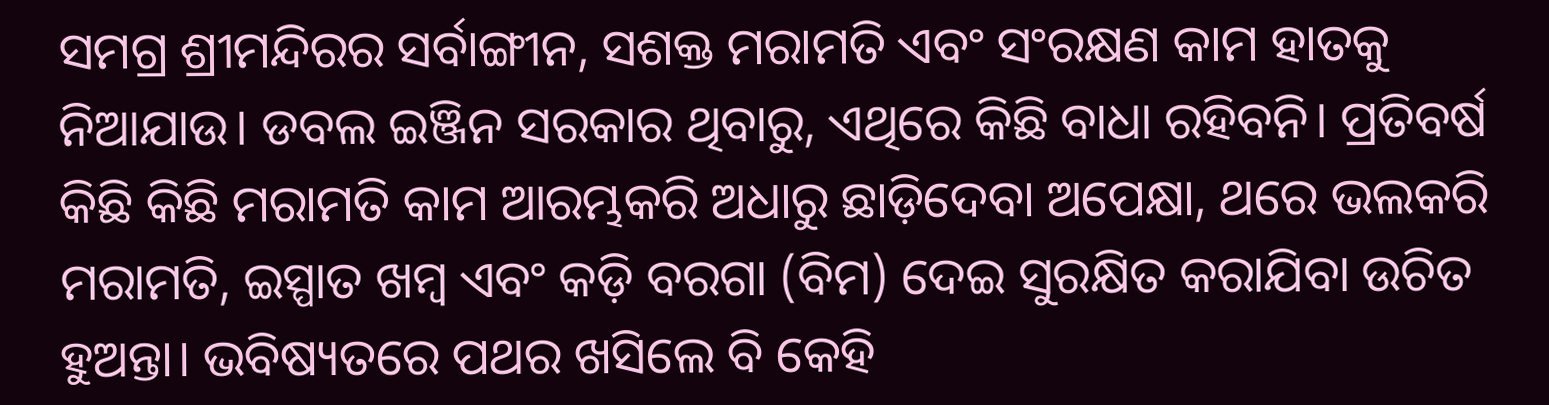ସମଗ୍ର ଶ୍ରୀମନ୍ଦିରର ସର୍ବାଙ୍ଗୀନ, ସଶକ୍ତ ମରାମତି ଏବଂ ସଂରକ୍ଷଣ କାମ ହାତକୁ ନିଆଯାଉ। ଡବଲ ଇଞ୍ଜିନ ସରକାର ଥିବାରୁ, ଏଥିରେ କିଛି ବାଧା ରହିବନି। ପ୍ରତିବର୍ଷ କିଛି କିଛି ମରାମତି କାମ ଆରମ୍ଭକରି ଅଧାରୁ ଛାଡ଼ିଦେବା ଅପେକ୍ଷା, ଥରେ ଭଲକରି ମରାମତି, ଇସ୍ପାତ ଖମ୍ବ ଏବଂ କଡ଼ି ବରଗା (ବିମ) ଦେଇ ସୁରକ୍ଷିତ କରାଯିବା ଉଚିତ ହୁଅନ୍ତା। ଭବିଷ୍ୟତରେ ପଥର ଖସିଲେ ବି କେହି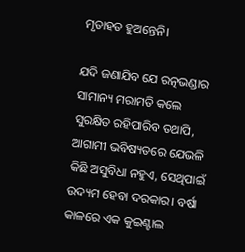ମୃତାହତ ହୁଅନ୍ତେନି।

ଯଦି ଜଣାଯିବ ଯେ ରତ୍ନଭଣ୍ଡାର ସାମାନ୍ୟ ମରାମତି କଲେ ସୁରକ୍ଷିତ ରହିପାରିବ ତଥାପି, ଆଗାମୀ ଭବିଷ୍ୟତରେ ଯେଭଳି କିଛି ଅସୁବିଧା ନହୁଏ, ସେଥିପାଇଁ ଉଦ୍ୟମ ହେବା ଦରକାର। ବର୍ଷା କାଳରେ ଏକ କୁଇଣ୍ଟାଲ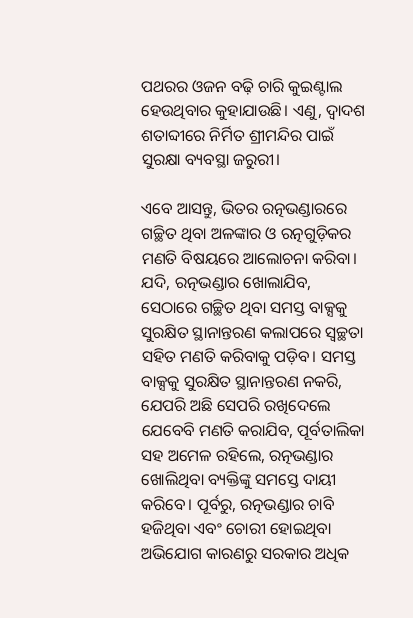ପଥରର ଓଜନ ବଢ଼ି ଚାରି କୁଇଣ୍ଟାଲ ହେଉଥିବାର କୁହାଯାଉଛି। ଏଣୁ, ଦ୍ୱାଦଶ ଶତାବ୍ଦୀରେ ନିର୍ମିତ ଶ୍ରୀମନ୍ଦିର ପାଇଁ ସୁରକ୍ଷା ବ୍ୟବସ୍ଥା ଜରୁରୀ।

ଏବେ ଆସନ୍ତୁ, ଭିତର ରତ୍ନଭଣ୍ଡାରରେ ଗଚ୍ଛିତ ଥିବା ଅଳଙ୍କାର ଓ ରତ୍ନଗୁଡ଼ିକର ମଣତି ବିଷୟରେ ଆଲୋଚନା କରିବା। ଯଦି, ରତ୍ନଭଣ୍ଡାର ଖୋଲାଯିବ, ସେଠାରେ ଗଚ୍ଛିତ ଥିବା ସମସ୍ତ ବାକ୍ସକୁ ସୁରକ୍ଷିତ ସ୍ଥାନାନ୍ତରଣ କଲାପରେ ସ୍ୱଚ୍ଛତା ସହିତ ମଣତି କରିବାକୁ ପଡ଼ିବ। ସମସ୍ତ ବାକ୍ସକୁ ସୁରକ୍ଷିତ ସ୍ଥାନାନ୍ତରଣ ନକରି, ଯେପରି ଅଛି ସେପରି ରଖିଦେଲେ ଯେବେବି ମଣତି କରାଯିବ, ପୂର୍ବତାଲିକା ସହ ଅମେଳ ରହିଲେ, ରତ୍ନଭଣ୍ଡାର ଖୋଲିଥିବା ବ୍ୟକ୍ତିଙ୍କୁ ସମସ୍ତେ ଦାୟୀ କରିବେ। ପୂର୍ବରୁ, ରତ୍ନଭଣ୍ଡାର ଚାବି ହଜିଥିବା ଏବଂ ଚୋରୀ ହୋଇଥିବା ଅଭିଯୋଗ କାରଣରୁ ସରକାର ଅଧିକ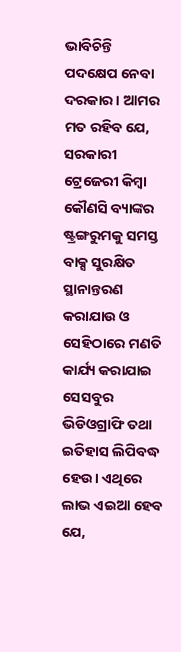ଭାବିଚିନ୍ତି ପଦକ୍ଷେପ ନେବା ଦରକାର। ଆମର ମତ ରହିବ ଯେ, ସରକାରୀ ଟ୍ରେଜେରୀ କିମ୍ବା କୌଣସି ବ୍ୟାଙ୍କର ଷ୍ଟ୍ରଙ୍ଗରୁମକୁ ସମସ୍ତ ବାକ୍ସ ସୁରକ୍ଷିତ ସ୍ଥାନାନ୍ତରଣ କରାଯାଉ ଓ ସେହିଠାରେ ମଣତି କାର୍ଯ୍ୟ କରାଯାଇ ସେସବୁର ଭିଡିଓଗ୍ରାଫି ତଥା ଇତିହାସ ଲିପିବଦ୍ଧ ହେଉ। ଏଥିରେ ଲାଭ ଏଇଆ ହେବ ଯେ,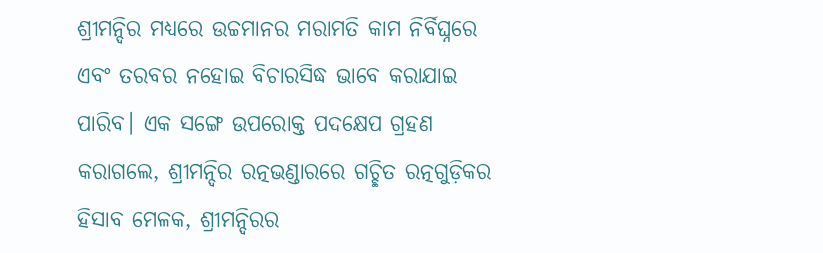ଶ୍ରୀମନ୍ଦିର ମଧ୍ୟରେ ଉଚ୍ଚମାନର ମରାମତି କାମ ନିର୍ବିଘ୍ନରେ ଏବଂ ତରବର ନହୋଇ ବିଚାରସିଦ୍ଧ ଭାବେ କରାଯାଇ ପାରିବ। ଏକ ସଙ୍ଗେ ଉପରୋକ୍ତ ପଦକ୍ଷେପ ଗ୍ରହଣ କରାଗଲେ, ଶ୍ରୀମନ୍ଦିର ରତ୍ନଭଣ୍ଡାରରେ ଗଚ୍ଛିତ ରତ୍ନଗୁଡ଼ିକର ହିସାବ ମେଳକ, ଶ୍ରୀମନ୍ଦିରର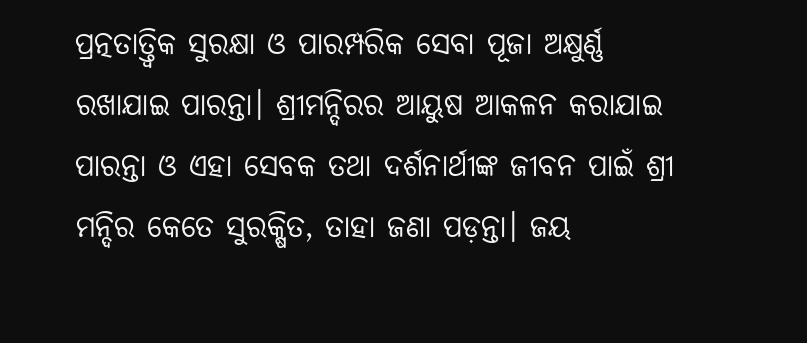ପ୍ରତ୍ନତାତ୍ତ୍ୱିକ ସୁରକ୍ଷା ଓ ପାରମ୍ପରିକ ସେବା ପୂଜା ଅକ୍ଷୁର୍ଣ୍ଣ ରଖାଯାଇ ପାରନ୍ତା। ଶ୍ରୀମନ୍ଦିରର ଆୟୁଷ ଆକଳନ କରାଯାଇ ପାରନ୍ତା ଓ ଏହା ସେବକ ତଥା ଦର୍ଶନାର୍ଥୀଙ୍କ ଜୀବନ ପାଇଁ ଶ୍ରୀ ମନ୍ଦିର କେତେ ସୁରକ୍ଷିତ, ତାହା ଜଣା ପଡ଼ନ୍ତା। ଜୟ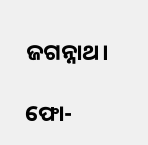ଜଗନ୍ନାଥ।

ଫୋ-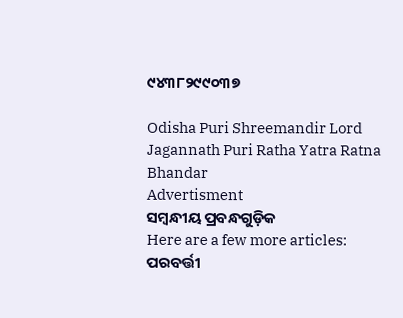୯୪୩୮୨୯୯୦୩୭

Odisha Puri Shreemandir Lord Jagannath Puri Ratha Yatra Ratna Bhandar
Advertisment
ସମ୍ବନ୍ଧୀୟ ପ୍ରବନ୍ଧଗୁଡ଼ିକ
Here are a few more articles:
ପରବର୍ତ୍ତୀ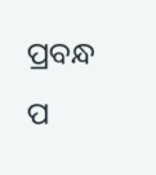ପ୍ରବନ୍ଧ ପ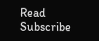Read
Subscribe